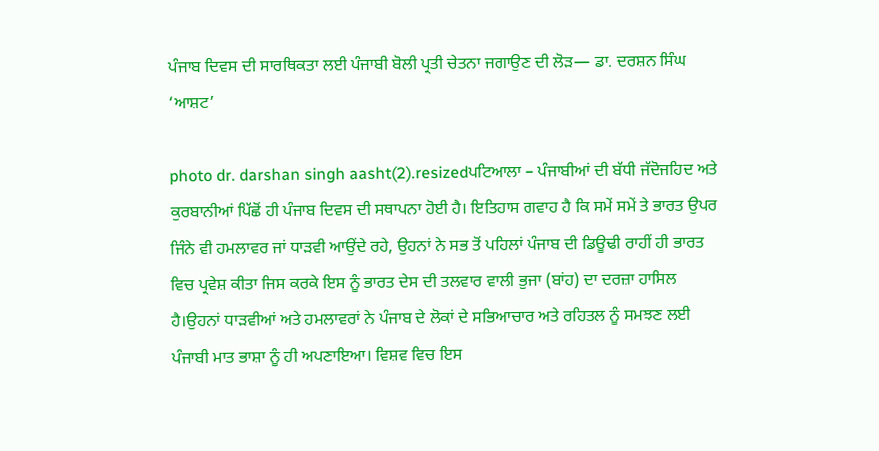ਪੰਜਾਬ ਦਿਵਸ ਦੀ ਸਾਰਥਿਕਤਾ ਲਈ ਪੰਜਾਬੀ ਬੋਲੀ ਪ੍ਰਤੀ ਚੇਤਨਾ ਜਗਾਉਣ ਦੀ ਲੋੜ— ਡਾ. ਦਰਸ਼ਨ ਸਿੰਘ ‘ਆਸ਼ਟ’

photo dr. darshan singh aasht(2).resizedਪਟਿਆਲਾ – ਪੰਜਾਬੀਆਂ ਦੀ ਬੱਧੀ ਜੱਦੋਜਹਿਦ ਅਤੇ ਕੁਰਬਾਨੀਆਂ ਪਿੱਛੋਂ ਹੀ ਪੰਜਾਬ ਦਿਵਸ ਦੀ ਸਥਾਪਨਾ ਹੋਈ ਹੈ। ਇਤਿਹਾਸ ਗਵਾਹ ਹੈ ਕਿ ਸਮੇਂ ਸਮੇਂ ਤੇ ਭਾਰਤ ਉਪਰ ਜਿੰਨੇ ਵੀ ਹਮਲਾਵਰ ਜਾਂ ਧਾੜਵੀ ਆਉਂਦੇ ਰਹੇ, ਉਹਨਾਂ ਨੇ ਸਭ ਤੋਂ ਪਹਿਲਾਂ ਪੰਜਾਬ ਦੀ ਡਿਊਢੀ ਰਾਹੀਂ ਹੀ ਭਾਰਤ ਵਿਚ ਪ੍ਰਵੇਸ਼ ਕੀਤਾ ਜਿਸ ਕਰਕੇ ਇਸ ਨੂੰ ਭਾਰਤ ਦੇਸ ਦੀ ਤਲਵਾਰ ਵਾਲੀ ਭੁਜਾ (ਬਾਂਹ) ਦਾ ਦਰਜ਼ਾ ਹਾਸਿਲ ਹੈ।ਉਹਨਾਂ ਧਾੜਵੀਆਂ ਅਤੇ ਹਮਲਾਵਰਾਂ ਨੇ ਪੰਜਾਬ ਦੇ ਲੋਕਾਂ ਦੇ ਸਭਿਆਚਾਰ ਅਤੇ ਰਹਿਤਲ ਨੂੰ ਸਮਝਣ ਲਈ ਪੰਜਾਬੀ ਮਾਤ ਭਾਸ਼ਾ ਨੂੰ ਹੀ ਅਪਣਾਇਆ। ਵਿਸ਼ਵ ਵਿਚ ਇਸ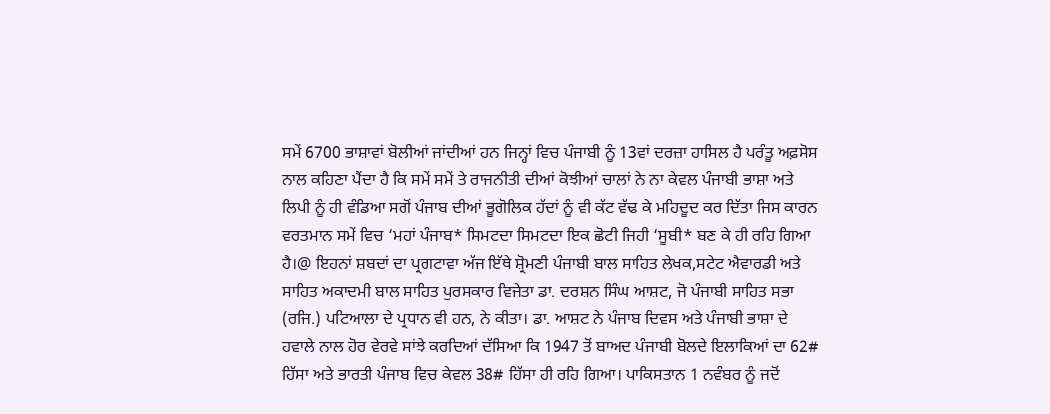ਸਮੇਂ 6700 ਭਾਸ਼ਾਵਾਂ ਬੋਲੀਆਂ ਜਾਂਦੀਆਂ ਹਨ ਜਿਨ੍ਹਾਂ ਵਿਚ ਪੰਜਾਬੀ ਨੂੰ 13ਵਾਂ ਦਰਜ਼ਾ ਹਾਸਿਲ ਹੈ ਪਰੰਤੂ ਅਫ਼ਸੋਸ ਨਾਲ ਕਹਿਣਾ ਪੈਂਦਾ ਹੈ ਕਿ ਸਮੇਂ ਸਮੇਂ ਤੇ ਰਾਜਨੀਤੀ ਦੀਆਂ ਕੋਝੀਆਂ ਚਾਲਾਂ ਨੇ ਨਾ ਕੇਵਲ ਪੰਜਾਬੀ ਭਾਸ਼ਾ ਅਤੇ ਲਿਪੀ ਨੂੰ ਹੀ ਵੰਡਿਆ ਸਗੋਂ ਪੰਜਾਬ ਦੀਆਂ ਭੂਗੋਲਿਕ ਹੱਦਾਂ ਨੂੰ ਵੀ ਕੱਟ ਵੱਢ ਕੇ ਮਹਿਦੂਦ ਕਰ ਦਿੱਤਾ ਜਿਸ ਕਾਰਨ ਵਰਤਮਾਨ ਸਮੇਂ ਵਿਚ ‘ਮਹਾਂ ਪੰਜਾਬ* ਸਿਮਟਦਾ ਸਿਮਟਦਾ ਇਕ ਛੋਟੀ ਜਿਹੀ ‘ਸੂਬੀ* ਬਣ ਕੇ ਹੀ ਰਹਿ ਗਿਆ ਹੈ।@ ਇਹਨਾਂ ਸ਼ਬਦਾਂ ਦਾ ਪ੍ਰਗਟਾਵਾ ਅੱਜ ਇੱਥੇ ਸ਼੍ਰੋਮਣੀ ਪੰਜਾਬੀ ਬਾਲ ਸਾਹਿਤ ਲੇਖਕ,ਸਟੇਟ ਐਵਾਰਡੀ ਅਤੇ ਸਾਹਿਤ ਅਕਾਦਮੀ ਬਾਲ ਸਾਹਿਤ ਪੁਰਸਕਾਰ ਵਿਜੇਤਾ ਡਾ. ਦਰਸ਼ਨ ਸਿੰਘ ਆਸ਼ਟ, ਜੋ ਪੰਜਾਬੀ ਸਾਹਿਤ ਸਭਾ (ਰਜਿ.) ਪਟਿਆਲਾ ਦੇ ਪ੍ਰਧਾਨ ਵੀ ਹਨ, ਨੇ ਕੀਤਾ। ਡਾ. ਆਸ਼ਟ ਨੇ ਪੰਜਾਬ ਦਿਵਸ ਅਤੇ ਪੰਜਾਬੀ ਭਾਸ਼ਾ ਦੇ ਹਵਾਲੇ ਨਾਲ ਹੋਰ ਵੇਰਵੇ ਸਾਂਝੇ ਕਰਦਿਆਂ ਦੱਸਿਆ ਕਿ 1947 ਤੋਂ ਬਾਅਦ ਪੰਜਾਬੀ ਬੋਲਦੇ ਇਲਾਕਿਆਂ ਦਾ 62# ਹਿੱਸਾ ਅਤੇ ਭਾਰਤੀ ਪੰਜਾਬ ਵਿਚ ਕੇਵਲ 38# ਹਿੱਸਾ ਹੀ ਰਹਿ ਗਿਆ। ਪਾਕਿਸਤਾਨ 1 ਨਵੰਬਰ ਨੂੰ ਜਦੋਂ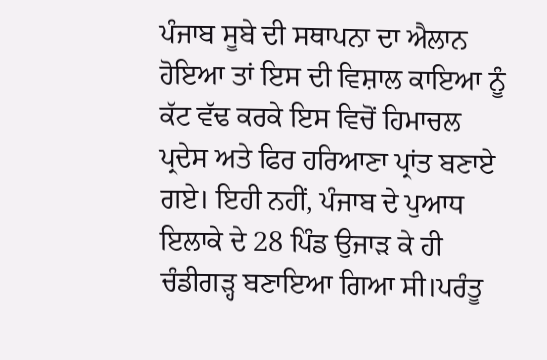ਪੰਜਾਬ ਸੂਬੇ ਦੀ ਸਥਾਪਨਾ ਦਾ ਐਲਾਨ ਹੋਇਆ ਤਾਂ ਇਸ ਦੀ ਵਿਸ਼ਾਲ ਕਾਇਆ ਨੂੰ ਕੱਟ ਵੱਢ ਕਰਕੇ ਇਸ ਵਿਚੋਂ ਹਿਮਾਚਲ ਪ੍ਰਦੇਸ ਅਤੇ ਫਿਰ ਹਰਿਆਣਾ ਪ੍ਰਾਂਤ ਬਣਾਏ ਗਏ। ਇਹੀ ਨਹੀਂ, ਪੰਜਾਬ ਦੇ ਪੁਆਧ ਇਲਾਕੇ ਦੇ 28 ਪਿੰਡ ਉਜਾੜ ਕੇ ਹੀ ਚੰਡੀਗੜ੍ਹ ਬਣਾਇਆ ਗਿਆ ਸੀ।ਪਰੰਤੂ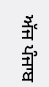ਅੱਜ ਪੰਜਾਬ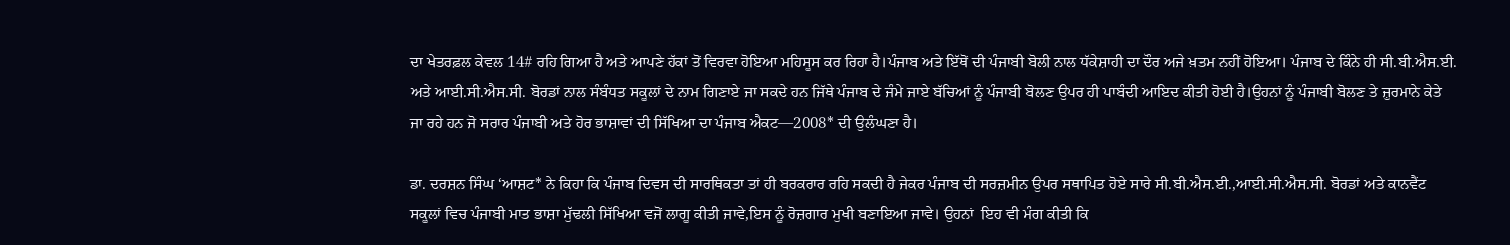ਦਾ ਖੇਤਰਫ਼ਲ ਕੇਵਲ 14# ਰਹਿ ਗਿਆ ਹੈ ਅਤੇ ਆਪਣੇ ਹੱਕਾਂ ਤੋਂ ਵਿਰਵਾ ਹੋਇਆ ਮਹਿਸੂਸ ਕਰ ਰਿਹਾ ਹੈ।ਪੰਜਾਬ ਅਤੇ ਇੱਥੋਂ ਦੀ ਪੰਜਾਬੀ ਬੋਲੀ ਨਾਲ ਧੱਕੇਸ਼ਾਹੀ ਦਾ ਦੌਰ ਅਜੇ ਖ਼ਤਮ ਨਹੀਂ ਹੋਇਆ। ਪੰਜਾਬ ਦੇ ਕਿੰਨੇ ਹੀ ਸੀ.ਬੀ.ਐਸ.ਈ. ਅਤੇ ਆਈ.ਸੀ.ਐਸ.ਸੀ. ਬੋਰਡਾਂ ਨਾਲ ਸੰਬੰਧਤ ਸਕੂਲਾਂ ਦੇ ਨਾਮ ਗਿਣਾਏ ਜਾ ਸਕਦੇ ਹਨ ਜਿੱਥੇ ਪੰਜਾਬ ਦੇ ਜੰਮੇ ਜਾਏ ਬੱਚਿਆਂ ਨੂੰ ਪੰਜਾਬੀ ਬੋਲਣ ਉਪਰ ਹੀ ਪਾਬੰਦੀ ਆਇਦ ਕੀਤੀ ਹੋਈ ਹੈ।ਉਹਨਾਂ ਨੂੰ ਪੰਜਾਬੀ ਬੋਲਣ ਤੇ ਜ਼ੁਰਮਾਨੇ ਕੇਤੇ ਜਾ ਰਹੇ ਹਨ ਜੋ ਸਰਾਰ ਪੰਜਾਬੀ ਅਤੇ ਹੋਰ ਭਾਸ਼ਾਵਾਂ ਦੀ ਸਿੱਖਿਆ ਦਾ ਪੰਜਾਬ ਐਕਟ—2008* ਦੀ ਉਲੰਘਣਾ ਹੈ।

ਡਾ. ਦਰਸ਼ਨ ਸਿੰਘ ‘ਆਸ਼ਟ* ਨੇ ਕਿਹਾ ਕਿ ਪੰਜਾਬ ਦਿਵਸ ਦੀ ਸਾਰਥਿਕਤਾ ਤਾਂ ਹੀ ਬਰਕਰਾਰ ਰਹਿ ਸਕਦੀ ਹੈ ਜੇਕਰ ਪੰਜਾਬ ਦੀ ਸਰਜ਼ਮੀਨ ਉਪਰ ਸਥਾਪਿਤ ਹੋਏ ਸਾਰੇ ਸੀ.ਬੀ.ਐਸ.ਈ.,ਆਈ.ਸੀ.ਐਸ.ਸੀ. ਬੋਰਡਾਂ ਅਤੇ ਕਾਨਵੈਂਟ ਸਕੂਲਾਂ ਵਿਚ ਪੰਜਾਬੀ ਮਾਤ ਭਾਸ਼ਾ ਮੁੱਢਲੀ ਸਿੱਖਿਆ ਵਜੋਂ ਲਾਗੂ ਕੀਤੀ ਜਾਵੇ,ਇਸ ਨੂੰ ਰੋਜ਼ਗਾਰ ਮੁਖੀ ਬਣਾਇਆ ਜਾਵੇ। ਉਹਨਾਂ  ਇਹ ਵੀ ਮੰਗ ਕੀਤੀ ਕਿ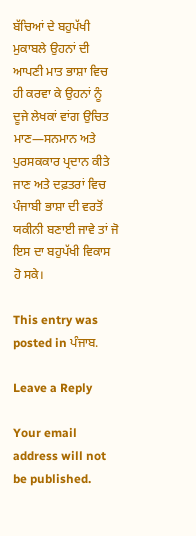ਬੱਚਿਆਂ ਦੇ ਬਹੁਪੱਖੀ ਮੁਕਾਬਲੇ ਉਹਨਾਂ ਦੀ ਆਪਣੀ ਮਾਤ ਭਾਸ਼ਾ ਵਿਚ ਹੀ ਕਰਵਾ ਕੇ ਉਹਨਾਂ ਨੂੰ ਦੂਜੇ ਲੇਖਕਾਂ ਵਾਂਗ ਉਚਿਤ ਮਾਣ—ਸਨਮਾਨ ਅਤੇ ਪੁਰਸਕਕਾਰ ਪ੍ਰਦਾਨ ਕੀਤੇ ਜਾਣ ਅਤੇ ਦਫ਼ਤਰਾਂ ਵਿਚ ਪੰਜਾਬੀ ਭਾਸ਼ਾ ਦੀ ਵਰਤੋਂ ਯਕੀਨੀ ਬਣਾਈ ਜਾਵੇ ਤਾਂ ਜੋ ਇਸ ਦਾ ਬਹੁਪੱਖੀ ਵਿਕਾਸ ਹੋ ਸਕੇ।

This entry was posted in ਪੰਜਾਬ.

Leave a Reply

Your email address will not be published.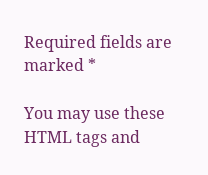Required fields are marked *

You may use these HTML tags and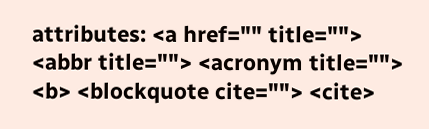attributes: <a href="" title=""> <abbr title=""> <acronym title=""> <b> <blockquote cite=""> <cite>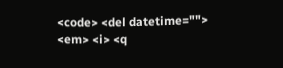<code> <del datetime=""> <em> <i> <q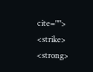cite=""> <strike> <strong>